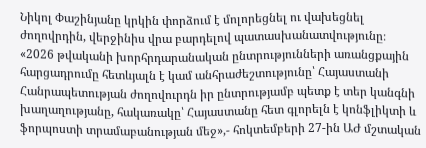Նիկոլ Փաշինյանը կրկին փորձում է մոլորեցնել ու վախեցնել ժողովրդին, վերջինիս վրա բարդելով պատասխանատվությունը։
«2026 թվականի խորհրդարանական ընտրությունների առանցքային հարցադրումը հետևյալն է կամ անհրաժեշտությունը՝ Հայաստանի Հանրապետության ժողովուրդն իր ընտրությամբ պետք է տեր կանգնի խաղաղությանը, հակառակը՝ Հայաստանը հետ գլորելն է կոնֆլիկտի և ֆորպոստի տրամաբանության մեջ»,- հոկտեմբերի 27-ին ԱԺ մշտական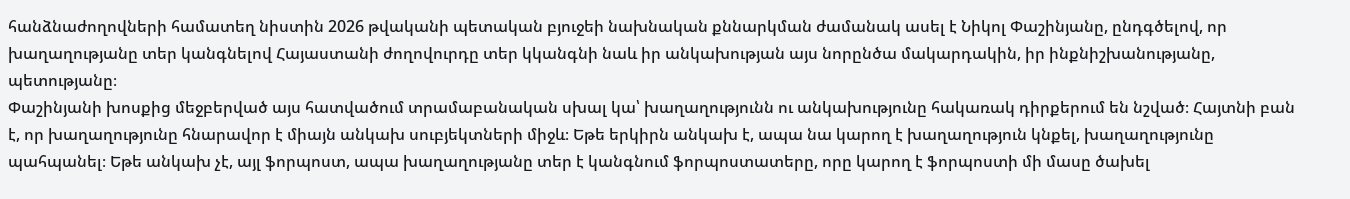հանձնաժողովների համատեղ նիստին 2026 թվականի պետական բյուջեի նախնական քննարկման ժամանակ ասել է Նիկոլ Փաշինյանը, ընդգծելով, որ խաղաղությանը տեր կանգնելով Հայաստանի ժողովուրդը տեր կկանգնի նաև իր անկախության այս նորընծա մակարդակին, իր ինքնիշխանությանը, պետությանը։
Փաշինյանի խոսքից մեջբերված այս հատվածում տրամաբանական սխալ կա՝ խաղաղությունն ու անկախությունը հակառակ դիրքերում են նշված։ Հայտնի բան է, որ խաղաղությունը հնարավոր է միայն անկախ սուբյեկտների միջև։ Եթե երկիրն անկախ է, ապա նա կարող է խաղաղություն կնքել, խաղաղությունը պահպանել։ Եթե անկախ չէ, այլ ֆորպոստ, ապա խաղաղությանը տեր է կանգնում ֆորպոստատերը, որը կարող է ֆորպոստի մի մասը ծախել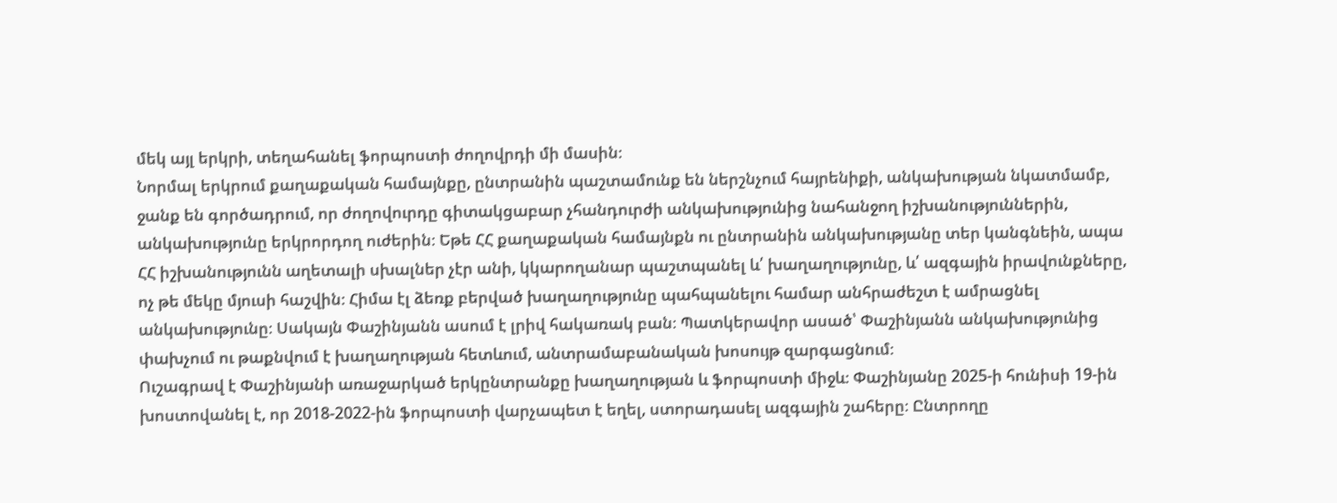մեկ այլ երկրի, տեղահանել ֆորպոստի ժողովրդի մի մասին։
Նորմալ երկրում քաղաքական համայնքը, ընտրանին պաշտամունք են ներշնչում հայրենիքի, անկախության նկատմամբ, ջանք են գործադրում, որ ժողովուրդը գիտակցաբար չհանդուրժի անկախությունից նահանջող իշխանություններին, անկախությունը երկրորդող ուժերին։ Եթե ՀՀ քաղաքական համայնքն ու ընտրանին անկախությանը տեր կանգնեին, ապա ՀՀ իշխանությունն աղետալի սխալներ չէր անի, կկարողանար պաշտպանել և՛ խաղաղությունը, և՛ ազգային իրավունքները, ոչ թե մեկը մյուսի հաշվին։ Հիմա էլ ձեռք բերված խաղաղությունը պահպանելու համար անհրաժեշտ է ամրացնել անկախությունը։ Սակայն Փաշինյանն ասում է լրիվ հակառակ բան։ Պատկերավոր ասած՝ Փաշինյանն անկախությունից փախչում ու թաքնվում է խաղաղության հետևում, անտրամաբանական խոսույթ զարգացնում։
Ուշագրավ է Փաշինյանի առաջարկած երկընտրանքը խաղաղության և ֆորպոստի միջև։ Փաշինյանը 2025-ի հունիսի 19-ին խոստովանել է, որ 2018-2022-ին ֆորպոստի վարչապետ է եղել, ստորադասել ազգային շահերը։ Ընտրողը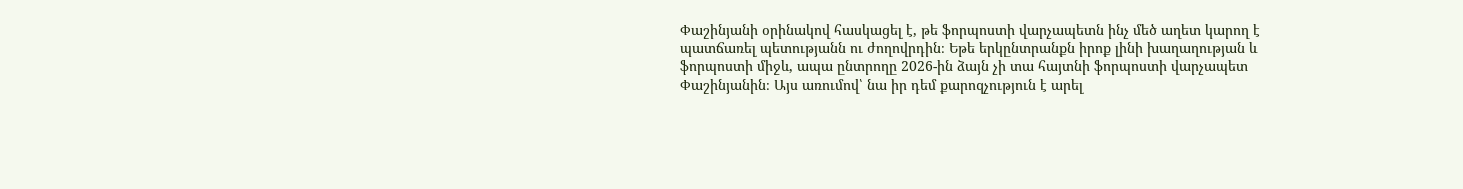Փաշինյանի օրինակով հասկացել է, թե ֆորպոստի վարչապետն ինչ մեծ աղետ կարող է պատճառել պետությանն ու ժողովրդին։ Եթե երկընտրանքն իրոք լինի խաղաղության և ֆորպոստի միջև, ապա ընտրողը 2026-ին ձայն չի տա հայտնի ֆորպոստի վարչապետ Փաշինյանին։ Այս առումով՝ նա իր դեմ քարոզչություն է արել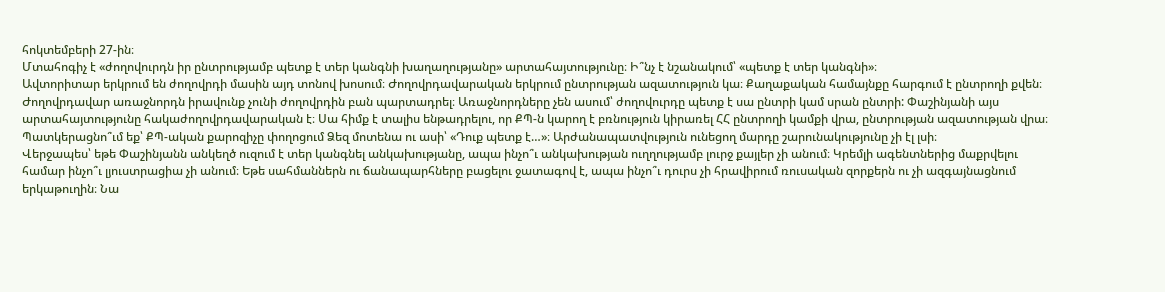հոկտեմբերի 27-ին։
Մտահոգիչ է «ժողովուրդն իր ընտրությամբ պետք է տեր կանգնի խաղաղությանը» արտահայտությունը։ Ի՞նչ է նշանակում՝ «պետք է տեր կանգնի»։
Ավտորիտար երկրում են ժողովրդի մասին այդ տոնով խոսում։ Ժողովրդավարական երկրում ընտրության ազատություն կա։ Քաղաքական համայնքը հարգում է ընտրողի քվեն։ Ժողովրդավար առաջնորդն իրավունք չունի ժողովրդին բան պարտադրել։ Առաջնորդները չեն ասում՝ ժողովուրդը պետք է սա ընտրի կամ սրան ընտրի: Փաշինյանի այս արտահայտությունը հակաժողովրդավարական է։ Սա հիմք է տալիս ենթադրելու, որ ՔՊ-ն կարող է բռնություն կիրառել ՀՀ ընտրողի կամքի վրա, ընտրության ազատության վրա։ Պատկերացնո՞ւմ եք՝ ՔՊ-ական քարոզիչը փողոցում Ձեզ մոտենա ու ասի՝ «Դուք պետք է…»։ Արժանապատվություն ունեցող մարդը շարունակությունը չի էլ լսի։
Վերջապես՝ եթե Փաշինյանն անկեղծ ուզում է տեր կանգնել անկախությանը, ապա ինչո՞ւ անկախության ուղղությամբ լուրջ քայլեր չի անում։ Կրեմլի ագենտներից մաքրվելու համար ինչո՞ւ լյուստրացիա չի անում։ Եթե սահմաններն ու ճանապարհները բացելու ջատագով է, ապա ինչո՞ւ դուրս չի հրավիրում ռուսական զորքերն ու չի ազգայնացնում երկաթուղին։ Նա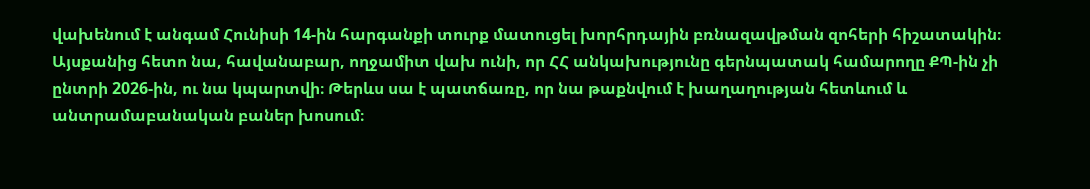վախենում է անգամ Հունիսի 14-ին հարգանքի տուրք մատուցել խորհրդային բռնազավթման զոհերի հիշատակին։ Այսքանից հետո նա, հավանաբար, ողջամիտ վախ ունի, որ ՀՀ անկախությունը գերնպատակ համարողը ՔՊ-ին չի ընտրի 2026-ին, ու նա կպարտվի։ Թերևս սա է պատճառը, որ նա թաքնվում է խաղաղության հետևում և անտրամաբանական բաներ խոսում։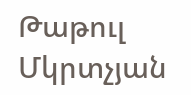Թաթուլ Մկրտչյան